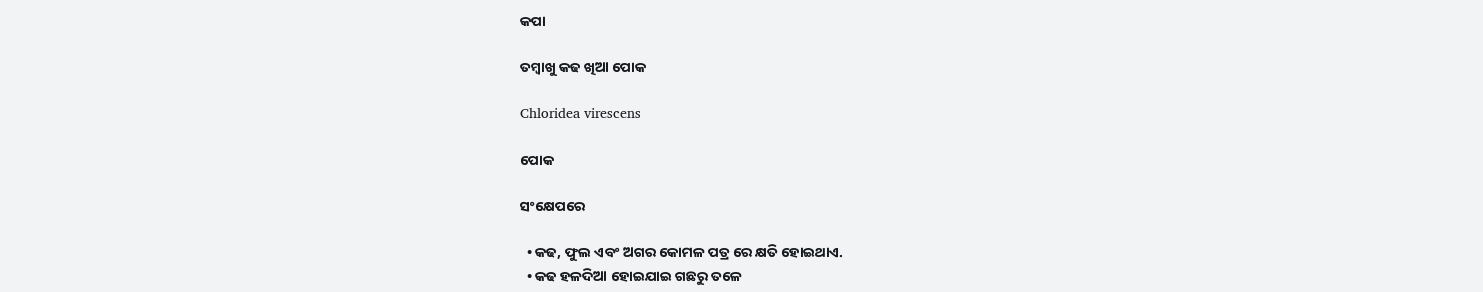କପା

ତମ୍ବାଖୁ କଢ ଖିଆ ପୋକ

Chloridea virescens

ପୋକ

ସଂକ୍ଷେପରେ

  • କଢ, ଫୁଲ ଏବଂ ଅଗର କୋମଳ ପତ୍ର ରେ କ୍ଷତି ହୋଇଥାଏ.
  • କଢ ହଳଦିଆ ହୋଇଯାଇ ଗଛରୁ ତଳେ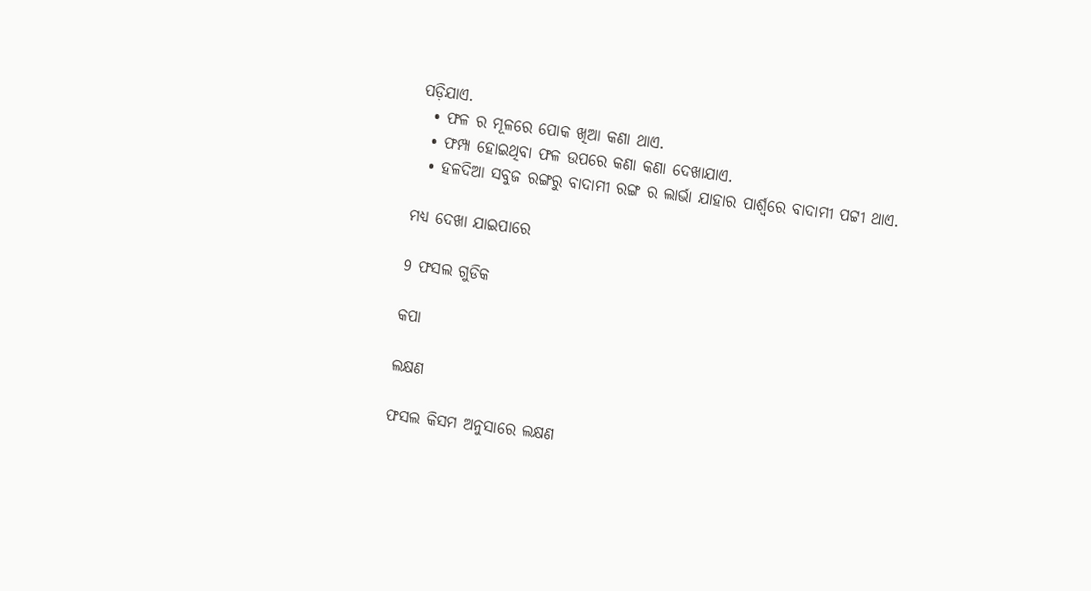ପଡ଼ିଯାଏ.
  • ଫଳ ର ମୂଳରେ ପୋକ ଖିଆ କଣା ଥାଏ.
  • ଫମ୍ପା ହୋଇଥିବା ଫଳ ଉପରେ କଣା କଣା ଦେଖାଯାଏ.
  • ହଳଦିଆ ସବୁଜ ରଙ୍ଗରୁ ବାଦାମୀ ରଙ୍ଗ ର ଲାର୍ଭା ଯାହାର ପାର୍ଶ୍ବରେ ବାଦାମୀ ପଟ୍ଟୀ ଥାଏ.

ମଧ୍ୟ ଦେଖା ଯାଇପାରେ

9 ଫସଲ ଗୁଡିକ

କପା

ଲକ୍ଷଣ

ଫସଲ କିସମ ଅନୁସାରେ ଲକ୍ଷଣ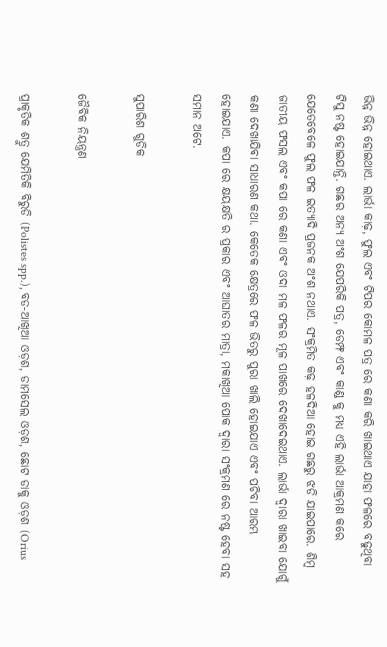ଭିନ୍ନ ଭିନ୍ନ ହୋଇଥାଏ. ଲାର୍ଭା କାଢ଼, ଫୁଲ ଏବଂ ଟିପର କୋମଳ ପତ୍ର ରେ କଣା କରି ଖାଇଥାଏ ଯାହା ଫଳରେ ବଢୁଥିବା ଟିସୁ ନଷ୍ଟ ହୋଇଯାନ୍ତି. ଗଛର ଅନ୍ୟ ଅଂଶ ଯେପରିକି ପତ୍ର, ଡେମ୍ଫ ଏବଂ କାଣ୍ଡ କୁ ମଧ୍ୟ ଏହି ଲାର୍ଭା ଆକ୍ରମଣ କରେ ଯେତେବେଳେ ଫୁଲ ଫଳ ଇତ୍ୟାଦି ପ୍ରଜନକ ଅଂଶ ନଥାଏ. ସଂକ୍ରମିତ କଢ଼ ହଳଦିଆ ହୋଇ ଗଛରୁ ଝଡି ଯାଇପାରେ. ଶିମ୍ବ ଜାତୀୟ ଫସଲ ଏବଂ କପା ରେ କଣା ଏବଂ ଓଦା ମଳ ଫଳର ମୂଳ ପାଖରେ ଦେଖାଦେଇଥାଏ. ଲାର୍ଭା ଦ୍ୱାରା ଖାଇବା ଯୋଗୁଁ କଣା ଦେଖାଯିଵା ସାଧାରଣ କଥା. କେତେକ କ୍ଷେତ୍ରରେ ଫଳ ଭିତରୁ ପୁରା ଖାଲି ହୋଇଯାଏ ଏବଂ ପଚିବା ଆରମ୍ଭ ହୋଇଯାଏ. କପା ରେ କ୍ଷୟକ୍ଷତି ର ପ୍ରକାର ଏବଂ ଆଘାତର ମାତ୍ରା, ମକାଖିଆ ପୋକ ଦ୍ୱାରା ସଂକ୍ରମଣ ରେ ନଷ୍ଟ ହେବା ସହ ସମାନ ଅଟେ.

ସୁପାରିଶ ଗୁଡିକ

ଜୈବିକ ନିୟନ୍ତ୍ରଣ

ପ୍ରାକୃତିକ ଶତ୍ରୁ ଯେମିତିକି ବିରୁଡି (Polistes spp.), ବଡ-ଆଖିଆ ଓଡ଼ଶ, ଡାମସେଲ ଓଡ଼ଶ, ଛୋଟ ଡାକୁ ଓଡ଼ଶ (Orius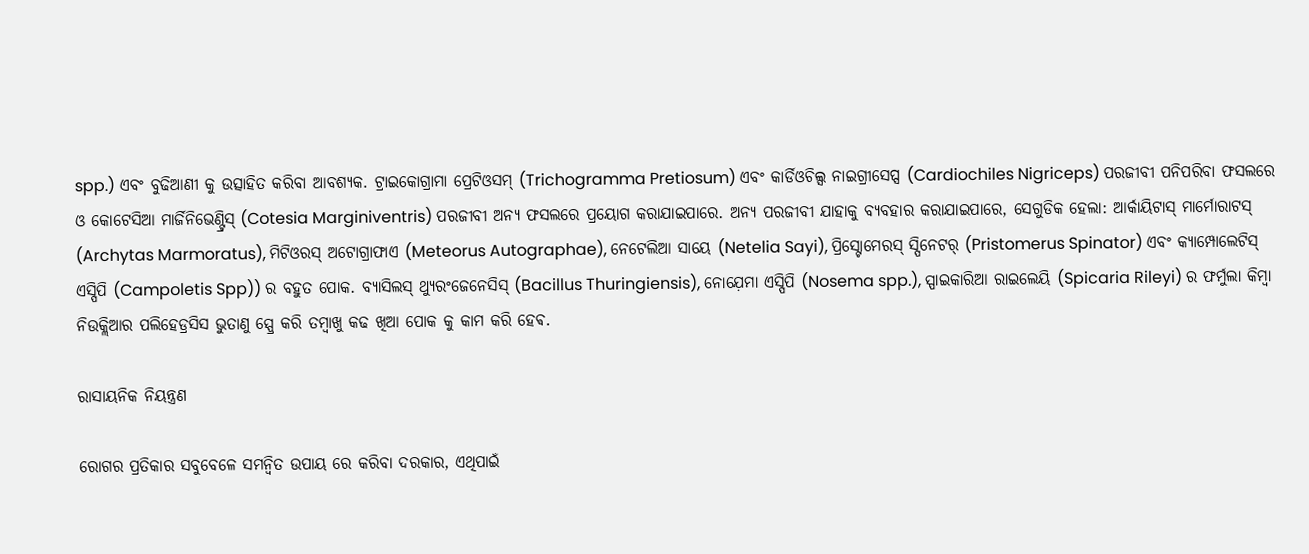spp.) ଏବଂ ବୁଢିଆଣୀ କୁ ଉତ୍ସାହିତ କରିବା ଆବଶ୍ୟକ. ଟ୍ରାଇକୋଗ୍ରାମା ପ୍ରେଟିଓସମ୍ (Trichogramma Pretiosum) ଏବଂ କାର୍ଡିଓଚିଲ୍ସ ନାଇଗ୍ରୀସେପ୍ସ (Cardiochiles Nigriceps) ପରଜୀବୀ ପନିପରିବା ଫସଲରେ ଓ କୋଟେସିଆ ମାର୍ଜିନିଭେଣ୍ଟ୍ରିସ୍ (Cotesia Marginiventris) ପରଜୀବୀ ଅନ୍ୟ ଫସଲରେ ପ୍ରୟୋଗ କରାଯାଇପାରେ. ଅନ୍ୟ ପରଜୀବୀ ଯାହାକୁ ବ୍ୟବହାର କରାଯାଇପାରେ, ସେଗୁଡିକ ହେଲା: ଆର୍କାୟିଟାସ୍ ମାର୍ମୋରାଟସ୍ (Archytas Marmoratus), ମିଟିଓରସ୍ ଅଟୋଗ୍ରାଫାଏ (Meteorus Autographae), ନେଟେଲିଆ ସାୟେ (Netelia Sayi), ପ୍ରିସ୍ଟୋମେରସ୍ ସ୍ପିନେଟର୍ (Pristomerus Spinator) ଏବଂ କ୍ୟାମ୍ପୋଲେଟିସ୍ ଏସ୍ପିପି (Campoletis Spp)) ର ବହୁତ ପୋକ. ବ୍ୟାସିଲସ୍ ଥ୍ୟୁରଂଜେନେସିସ୍ (Bacillus Thuringiensis), ନୋଯ଼େମା ଏସ୍ପିପି (Nosema spp.), ସ୍ପାଇକାରିଆ ରାଇଲେୟି (Spicaria Rileyi) ର ଫର୍ମୁଲା କିମ୍ବା ନିଉକ୍ଲିଆର ପଲିହେଡ୍ରସିସ ଭୁତାଣୁ ସ୍ପ୍ରେ କରି ତମ୍ବାଖୁ କଢ ଖିଆ ପୋକ କୁ କାମ କରି ହେଵ.

ରାସାୟନିକ ନିୟନ୍ତ୍ରଣ

ରୋଗର ପ୍ରତିକାର ସବୁବେଳେ ସମନ୍ବିତ ଉପାୟ ରେ କରିବା ଦରକାର, ଏଥିପାଇଁ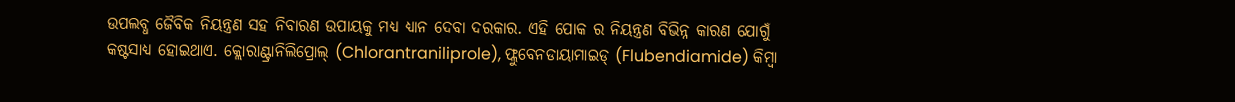ଉପଲବ୍ଧ ଜୈବିକ ନିୟନ୍ତ୍ରଣ ସହ ନିବାରଣ ଉପାୟକୁ ମଧ୍ୟ ଧ୍ୟାନ ଦେବା ଦରକାର. ଏହି ପୋକ ର ନିୟନ୍ତ୍ରଣ ବିଭିନ୍ନ କାରଣ ଯୋଗୁଁ କଷ୍ଟସାଧ୍ୟ ହୋଇଥାଏ. କ୍ଲୋରାଣ୍ଟ୍ରାନିଲିପ୍ରୋଲ୍ (Chlorantraniliprole), ଫ୍ଲୁବେନଡାୟାମାଇଡ୍ (Flubendiamide) କିମ୍ବା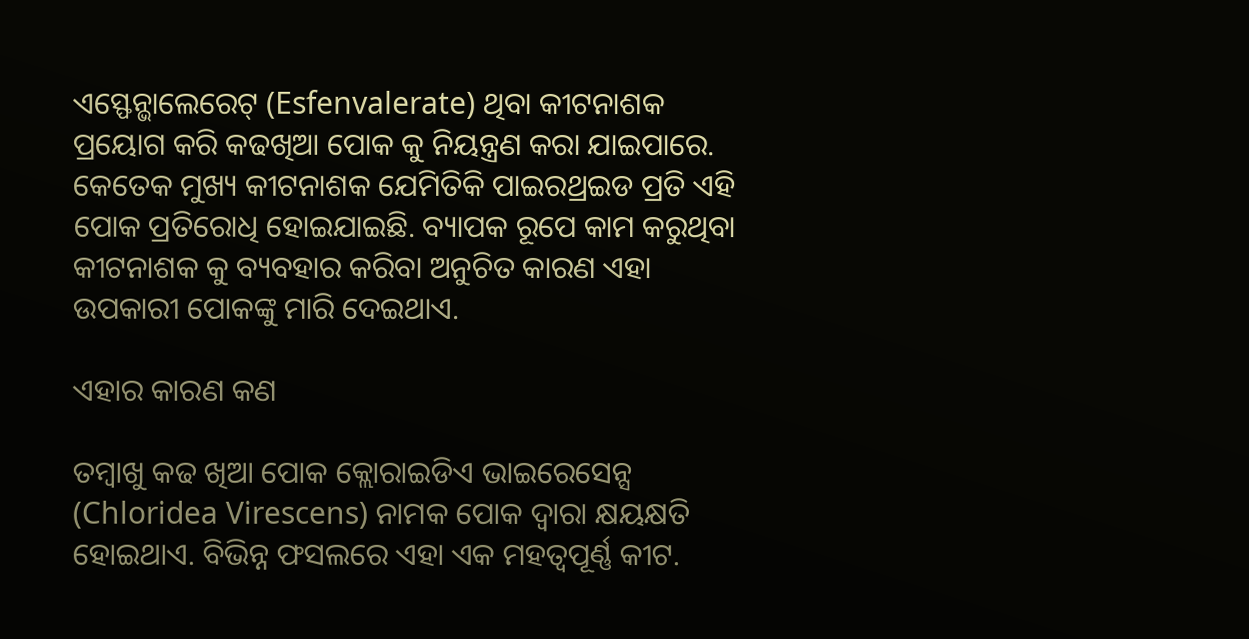ଏସ୍ଫେନ୍ଭାଲେରେଟ୍ (Esfenvalerate) ଥିବା କୀଟନାଶକ ପ୍ରୟୋଗ କରି କଢଖିଆ ପୋକ କୁ ନିୟନ୍ତ୍ରଣ କରା ଯାଇପାରେ. କେତେକ ମୁଖ୍ୟ କୀଟନାଶକ ଯେମିତିକି ପାଇରଥ୍ରଇଡ ପ୍ରତି ଏହି ପୋକ ପ୍ରତିରୋଧି ହୋଇଯାଇଛି. ବ୍ୟାପକ ରୂପେ କାମ କରୁଥିବା କୀଟନାଶକ କୁ ବ୍ୟବହାର କରିବା ଅନୁଚିତ କାରଣ ଏହା ଉପକାରୀ ପୋକଙ୍କୁ ମାରି ଦେଇଥାଏ.

ଏହାର କାରଣ କଣ

ତମ୍ବାଖୁ କଢ ଖିଆ ପୋକ କ୍ଲୋରାଇଡିଏ ଭାଇରେସେନ୍ସ (Chloridea Virescens) ନାମକ ପୋକ ଦ୍ୱାରା କ୍ଷୟକ୍ଷତି ହୋଇଥାଏ. ବିଭିନ୍ନ ଫସଲରେ ଏହା ଏକ ମହତ୍ୱପୂର୍ଣ୍ଣ କୀଟ.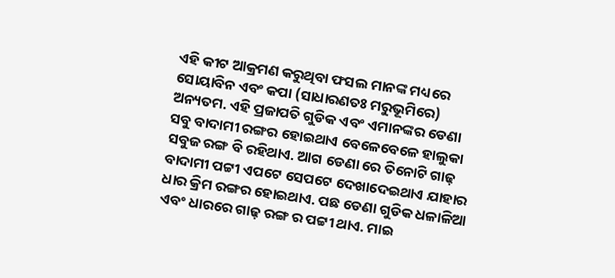ଏହି କୀଟ ଆକ୍ରମଣ କରୁଥିବା ଫସଲ ମାନଙ୍କ ମଧ୍ୟରେ ସୋୟାବିନ ଏବଂ କପା (ସାଧାରଣତଃ ମରୁଭୂମିରେ) ଅନ୍ୟତମ. ଏହି ପ୍ରଜାପତି ଗୁଡିକ ଏବଂ ଏମାନଙ୍କର ଡେଣା ସବୁ ବାଦାମୀ ରଙ୍ଗର ହୋଇଥାଏ ବେଳେବେଳେ ହାଲୁକା ସବୁଜ ରଙ୍ଗ ବି ରହିଥାଏ. ଆଗ ଡେଣା ରେ ତିନୋଟି ଗାଢ଼ ବାଦାମୀ ପଟ୍ଟୀ ଏପଟେ ସେପଟେ ଦେଖାଦେଇଥାଏ ଯାହାର ଧାର କ୍ରିମ ରଙ୍ଗର ହୋଇଥାଏ. ପଛ ଡେଣା ଗୁଡିକ ଧଳାଳିଆ ଏବଂ ଧାରରେ ଗାଢ଼ ରଙ୍ଗ ର ପଟ୍ଟୀ ଥାଏ. ମାଇ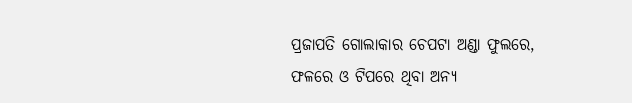ପ୍ରଜାପତି ଗୋଲାକାର ଚେପଟା ଅଣ୍ଡା ଫୁଲରେ, ଫଳରେ ଓ ଟିପରେ ଥିବା ଅନ୍ୟ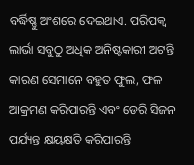ବର୍ଦ୍ଧିଷ୍ଣୁ ଅଂଶରେ ଦେଇଥାଏ. ପରିପକ୍ଵ ଲାର୍ଭା ସବୁଠୁ ଅଧିକ ଅନିଷ୍ଟକାରୀ ଅଟନ୍ତି କାରଣ ସେମାନେ ବହୁତ ଫୁଲ, ଫଳ ଆକ୍ରମଣ କରିପାରନ୍ତି ଏବଂ ଡେରି ସିଜନ ପର୍ଯ୍ୟନ୍ତ କ୍ଷୟକ୍ଷତି କରିପାରନ୍ତି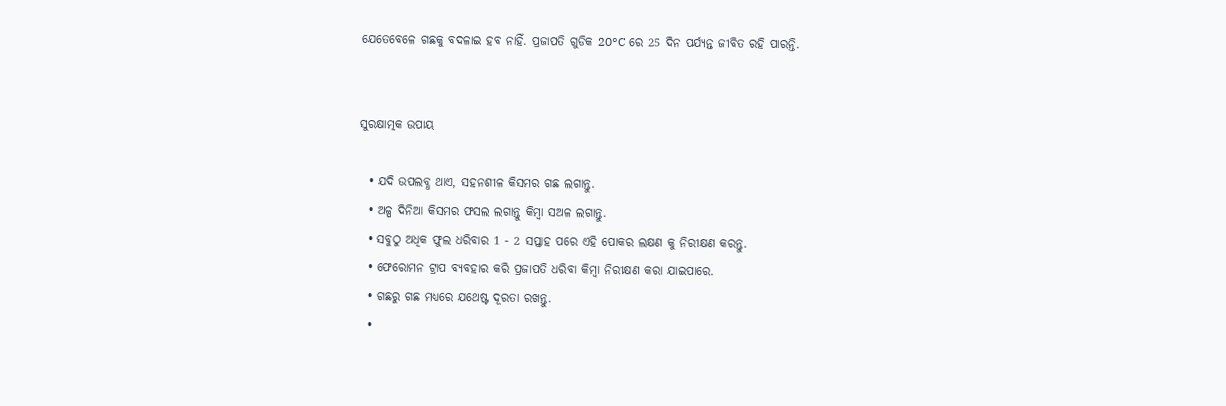ଯେତେବେଳେ ଗଛକୁ ବଦଳାଇ ହବ ନାହିଁ. ପ୍ରଜାପତି ଗୁଡିକ 20°C ରେ 25 ଦିନ ପର୍ଯ୍ୟନ୍ତ ଜୀବିତ ରହି ପାରନ୍ତି.


ସୁରକ୍ଷାତ୍ମକ ଉପାୟ

  • ଯଦି ଉପଲବ୍ଧ ଥାଏ, ସହନଶୀଳ କିସମର ଗଛ ଲଗାନ୍ତୁ.
  • ଅଳ୍ପ ଦିନିଆ କିସମର ଫସଲ ଲଗାନ୍ତୁ କିମ୍ବା ସଅଳ ଲଗାନ୍ତୁ.
  • ସବୁଠୁ ଅଧିକ ଫୁଲ ଧରିବାର 1 - 2 ସପ୍ତାହ ପରେ ଏହି ପୋକର ଲକ୍ଷଣ କୁ ନିରୀକ୍ଷଣ କରନ୍ତୁ.
  • ଫେରୋମନ ଟ୍ରାପ ବ୍ୟବହାର କରି ପ୍ରଜାପତି ଧରିବା କିମ୍ବା ନିରୀକ୍ଷଣ କରା ଯାଇପାରେ.
  • ଗଛରୁ ଗଛ ମଧ୍ୟରେ ଯଥେଷ୍ଟ ଦୂରତା ରଖନ୍ତୁ.
  •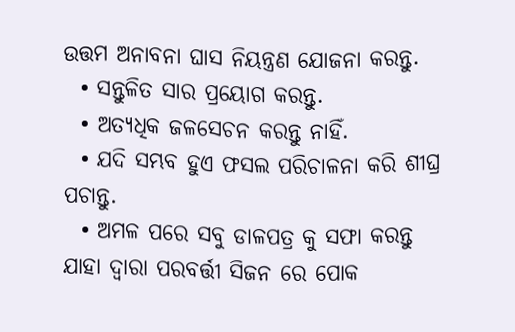ଉତ୍ତମ ଅନାବନା ଘାସ ନିୟନ୍ତ୍ରଣ ଯୋଜନା କରନ୍ତୁ.
  • ସନ୍ତୁଳିତ ସାର ପ୍ରୟୋଗ କରନ୍ତୁ.
  • ଅତ୍ୟଧିକ ଜଳସେଚନ କରନ୍ତୁ ନାହିଁ.
  • ଯଦି ସମ୍ଭବ ହୁଏ ଫସଲ ପରିଚାଳନା କରି ଶୀଘ୍ର ପଚାନ୍ତୁ.
  • ଅମଳ ପରେ ସବୁ ଡାଳପତ୍ର କୁ ସଫା କରନ୍ତୁ ଯାହା ଦ୍ୱାରା ପରବର୍ତ୍ତୀ ସିଜନ ରେ ପୋକ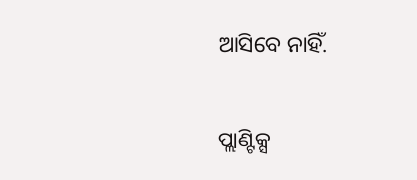ଆସିବେ ନାହିଁ.

ପ୍ଲାଣ୍ଟିକ୍ସ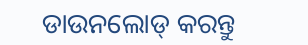ଡାଉନଲୋଡ୍ କରନ୍ତୁ